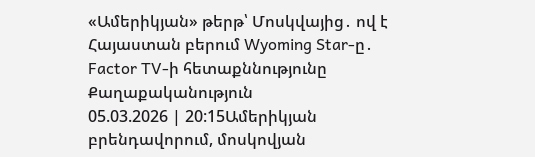«Ամերիկյան» թերթ՝ Մոսկվայից․ ով է Հայաստան բերում Wyoming Star-ը․ Factor TV-ի հետաքննությունը
Քաղաքականություն
05.03.2026 | 20:15Ամերիկյան բրենդավորում, մոսկովյան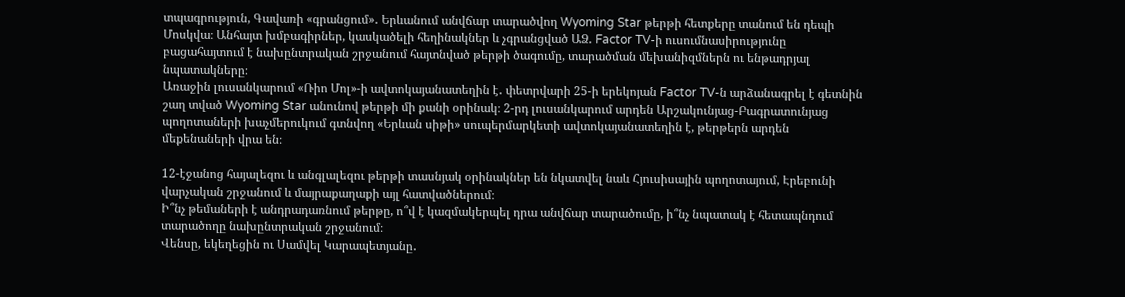տպագրություն, Գավառի «գրանցում»․ Երևանում անվճար տարածվող Wyoming Star թերթի հետքերը տանում են դեպի Մոսկվա։ Անհայտ խմբագիրներ, կասկածելի հեղինակներ և չգրանցված ԱՁ․ Factor TV-ի ուսումնասիրությունը բացահայտում է նախընտրական շրջանում հայտնված թերթի ծագումը, տարածման մեխանիզմներն ու ենթադրյալ նպատակները։
Առաջին լուսանկարում «Ռիո Մոլ»-ի ավտոկայանատեղին է․ փետրվարի 25-ի երեկոյան Factor TV-ն արձանագրել է գետնին շաղ տված Wyoming Star անունով թերթի մի քանի օրինակ։ 2-րդ լուսանկարում արդեն Արշակունյաց-Բագրատունյաց պողոտաների խաչմերուկում գտնվող «Երևան սիթի» սուպերմարկետի ավտոկայանատեղին է, թերթերն արդեն մեքենաների վրա են։

12-էջանոց հայալեզու և անգլալեզու թերթի տասնյակ օրինակներ են նկատվել նաև Հյուսիսային պողոտայում, Էրեբունի վարչական շրջանում և մայրաքաղաքի այլ հատվածներում։
Ի՞նչ թեմաների է անդրադառնում թերթը, ո՞վ է կազմակերպել դրա անվճար տարածումը, ի՞նչ նպատակ է հետապնդում տարածողը նախընտրական շրջանում։
Վենսը, եկեղեցին ու Սամվել Կարապետյանը․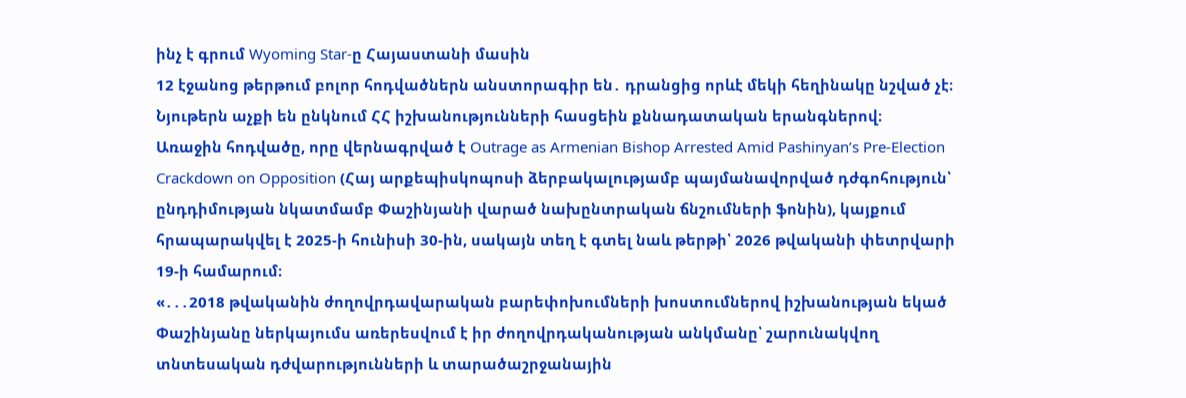ինչ է գրում Wyoming Star-ը Հայաստանի մասին
12 էջանոց թերթում բոլոր հոդվածներն անստորագիր են․ դրանցից որևէ մեկի հեղինակը նշված չէ։ Նյութերն աչքի են ընկնում ՀՀ իշխանությունների հասցեին քննադատական երանգներով։
Առաջին հոդվածը, որը վերնագրված է Outrage as Armenian Bishop Arrested Amid Pashinyan’s Pre-Election Crackdown on Opposition (Հայ արքեպիսկոպոսի ձերբակալությամբ պայմանավորված դժգոհություն՝ ընդդիմության նկատմամբ Փաշինյանի վարած նախընտրական ճնշումների ֆոնին), կայքում հրապարակվել է 2025-ի հունիսի 30-ին, սակայն տեղ է գտել նաև թերթի՝ 2026 թվականի փետրվարի 19-ի համարում։
«․․․2018 թվականին ժողովրդավարական բարեփոխումների խոստումներով իշխանության եկած Փաշինյանը ներկայումս առերեսվում է իր ժողովրդականության անկմանը՝ շարունակվող տնտեսական դժվարությունների և տարածաշրջանային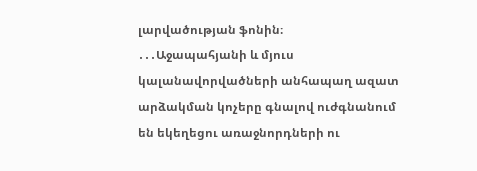լարվածության ֆոնին։
․․․Աջապահյանի և մյուս կալանավորվածների անհապաղ ազատ արձակման կոչերը գնալով ուժգնանում են եկեղեցու առաջնորդների ու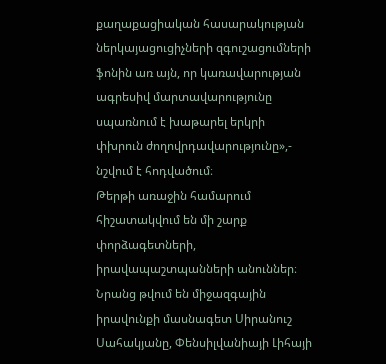քաղաքացիական հասարակության ներկայացուցիչների զգուշացումների ֆոնին առ այն, որ կառավարության ագրեսիվ մարտավարությունը սպառնում է խաթարել երկրի փխրուն ժողովրդավարությունը»,- նշվում է հոդվածում։
Թերթի առաջին համարում հիշատակվում են մի շարք փորձագետների, իրավապաշտպանների անուններ։ Նրանց թվում են միջազգային իրավունքի մասնագետ Սիրանուշ Սահակյանը, Փենսիլվանիայի Լիհայի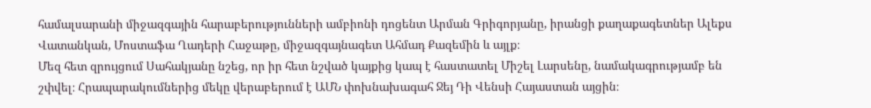համալսարանի միջազգային հարաբերությունների ամբիոնի դոցենտ Արման Գրիգորյանը, իրանցի քաղաքագետներ Ալեքս Վատանկան, Մոստաֆա Ղադերի Հաջաթը, միջազգայնագետ Ահմադ Քազեմին և այլք։
Մեզ հետ զրույցում Սահակյանը նշեց, որ իր հետ նշված կայքից կապ է հաստատել Միշել Լարսենը, նամակագրությամբ են շփվել։ Հրապարակումներից մեկը վերաբերում է ԱՄՆ փոխնախագահ Ջեյ Դի Վենսի Հայաստան այցին։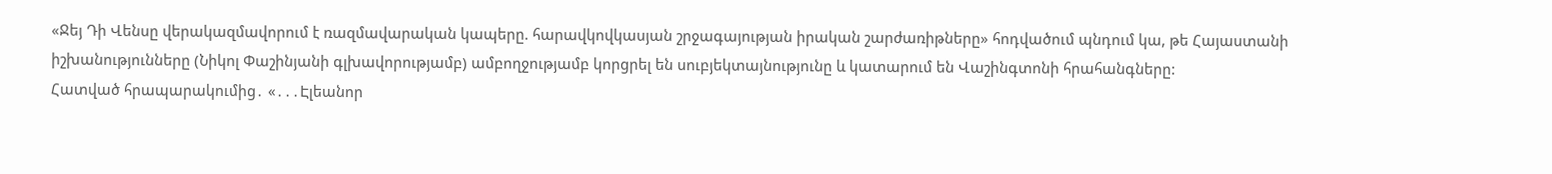«Ջեյ Դի Վենսը վերակազմավորում է ռազմավարական կապերը. հարավկովկասյան շրջագայության իրական շարժառիթները» հոդվածում պնդում կա, թե Հայաստանի իշխանությունները (Նիկոլ Փաշինյանի գլխավորությամբ) ամբողջությամբ կորցրել են սուբյեկտայնությունը և կատարում են Վաշինգտոնի հրահանգները:
Հատված հրապարակումից․ «․․․Էլեանոր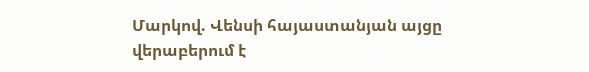Մարկով. Վենսի հայաստանյան այցը վերաբերում է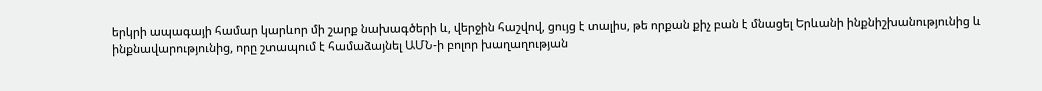երկրի ապագայի համար կարևոր մի շարք նախագծերի և, վերջին հաշվով, ցույց է տալիս, թե որքան քիչ բան է մնացել Երևանի ինքնիշխանությունից և ինքնավարությունից, որը շտապում է համաձայնել ԱՄՆ-ի բոլոր խաղաղության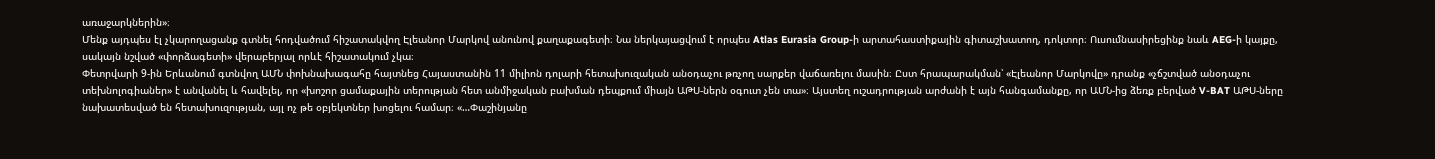առաջարկներին»։
Մենք այդպես էլ չկարողացանք գտնել հոդվածում հիշատակվող Էլեանոր Մարկով անունով քաղաքագետի։ Նա ներկայացվում է որպես Atlas Eurasia Group-ի արտահաստիքային գիտաշխատող, դոկտոր։ Ուսումնասիրեցինք նաև AEG-ի կայքը, սակայն նշված «փորձագետի» վերաբերյալ որևէ հիշատակում չկա։
Փետրվարի 9-ին Երևանում գտնվող ԱՄՆ փոխնախագահը հայտնեց Հայաստանին 11 միլիոն դոլարի հետախուզական անօդաչու թռչող սարքեր վաճառելու մասին։ Ըստ հրապարակման՝ «Էլեանոր Մարկովը» դրանք «չճշտված անօդաչու տեխնոլոգիաներ» է անվանել և հավելել, որ «խոշոր ցամաքային տերության հետ անմիջական բախման դեպքում միայն ԱԹՍ-ներն օգուտ չեն տա»։ Այստեղ ուշադրության արժանի է այն հանգամանքը, որ ԱՄՆ-ից ձեռք բերված V-BAT ԱԹՍ-ները նախատեսված են հետախուզության, այլ ոչ թե օբյեկտներ խոցելու համար։ «…Փաշինյանը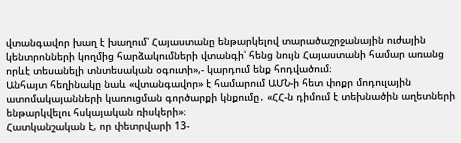վտանգավոր խաղ է խաղում՝ Հայաստանը ենթարկելով տարածաշրջանային ուժային կենտրոնների կողմից հարձակումների վտանգի՝ հենց նույն Հայաստանի համար առանց որևէ տեսանելի տնտեսական օգուտի»,- կարդում ենք հոդվածում։
Անհայտ հեղինակը նաև «վտանգավոր» է համարում ԱՄՆ-ի հետ փոքր մոդուլային ատոմակայանների կառուցման գործարքի կնքումը․ «ՀՀ-ն դիմում է տեխնածին աղետների ենթարկվելու հսկայական ռիսկերի»։
Հատկանշական է, որ փետրվարի 13-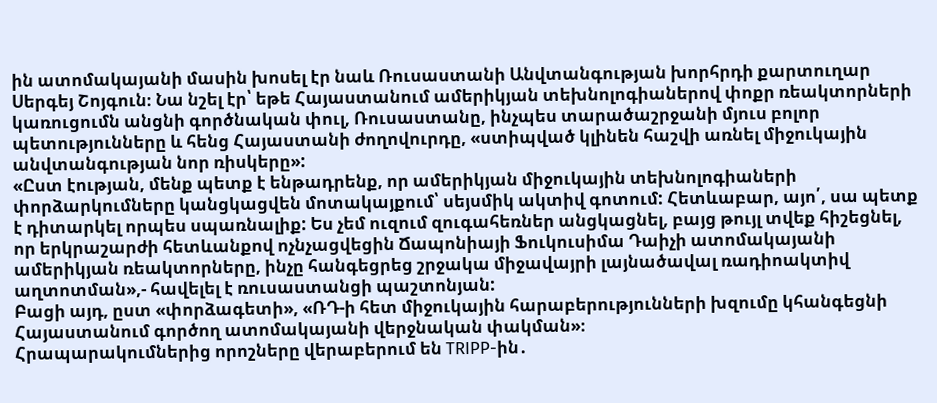ին ատոմակայանի մասին խոսել էր նաև Ռուսաստանի Անվտանգության խորհրդի քարտուղար Սերգեյ Շոյգուն։ Նա նշել էր՝ եթե Հայաստանում ամերիկյան տեխնոլոգիաներով փոքր ռեակտորների կառուցումն անցնի գործնական փուլ, Ռուսաստանը, ինչպես տարածաշրջանի մյուս բոլոր պետությունները և հենց Հայաստանի ժողովուրդը, «ստիպված կլինեն հաշվի առնել միջուկային անվտանգության նոր ռիսկերը»:
«Ըստ էության, մենք պետք է ենթադրենք, որ ամերիկյան միջուկային տեխնոլոգիաների փորձարկումները կանցկացվեն մոտակայքում՝ սեյսմիկ ակտիվ գոտում: Հետևաբար, այո՛, սա պետք է դիտարկել որպես սպառնալիք: Ես չեմ ուզում զուգահեռներ անցկացնել, բայց թույլ տվեք հիշեցնել, որ երկրաշարժի հետևանքով ոչնչացվեցին Ճապոնիայի Ֆուկուսիմա Դաիչի ատոմակայանի ամերիկյան ռեակտորները, ինչը հանգեցրեց շրջակա միջավայրի լայնածավալ ռադիոակտիվ աղտոտման»,- հավելել է ռուսաստանցի պաշտոնյան:
Բացի այդ, ըստ «փորձագետի», «ՌԴ-ի հետ միջուկային հարաբերությունների խզումը կհանգեցնի Հայաստանում գործող ատոմակայանի վերջնական փակման»։
Հրապարակումներից որոշները վերաբերում են TRIPP-ին․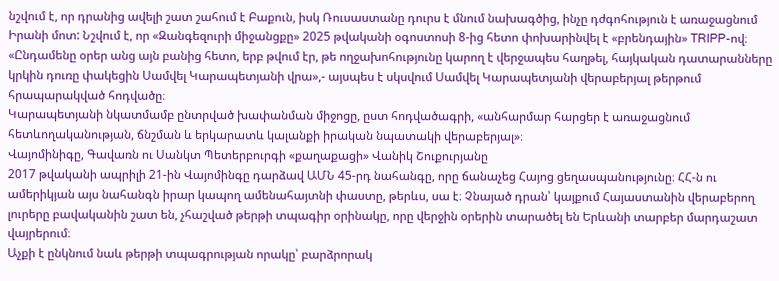նշվում է, որ դրանից ավելի շատ շահում է Բաքուն, իսկ Ռուսաստանը դուրս է մնում նախագծից, ինչը դժգոհություն է առաջացնում Իրանի մոտ: Նշվում է, որ «Զանգեզուրի միջանցքը» 2025 թվականի օգոստոսի 8-ից հետո փոխարինվել է «բրենդային» TRIPP-ով։
«Ընդամենը օրեր անց այն բանից հետո, երբ թվում էր, թե ողջախոհությունը կարող է վերջապես հաղթել, հայկական դատարանները կրկին դուռը փակեցին Սամվել Կարապետյանի վրա»,- այսպես է սկսվում Սամվել Կարապետյանի վերաբերյալ թերթում հրապարակված հոդվածը։
Կարապետյանի նկատմամբ ընտրված խափանման միջոցը, ըստ հոդվածագրի, «անհարմար հարցեր է առաջացնում հետևողականության, ճնշման և երկարատև կալանքի իրական նպատակի վերաբերյալ»։
Վայոմինիգը, Գավառն ու Սանկտ Պետերբուրգի «քաղաքացի» Վանիկ Շուքուրյանը
2017 թվականի ապրիլի 21-ին Վայոմինգը դարձավ ԱՄՆ 45-րդ նահանգը, որը ճանաչեց Հայոց ցեղասպանությունը։ ՀՀ-ն ու ամերիկյան այս նահանգն իրար կապող ամենահայտնի փաստը, թերևս, սա է։ Չնայած դրան՝ կայքում Հայաստանին վերաբերող լուրերը բավականին շատ են, չհաշված թերթի տպագիր օրինակը, որը վերջին օրերին տարածել են Երևանի տարբեր մարդաշատ վայրերում։
Աչքի է ընկնում նաև թերթի տպագրության որակը՝ բարձրորակ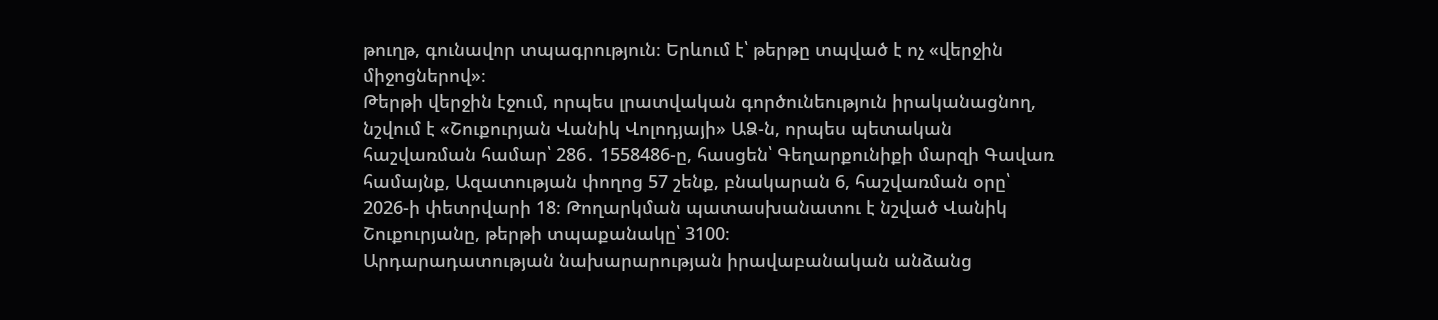թուղթ, գունավոր տպագրություն։ Երևում է՝ թերթը տպված է ոչ «վերջին միջոցներով»։
Թերթի վերջին էջում, որպես լրատվական գործունեություն իրականացնող, նշվում է «Շուքուրյան Վանիկ Վոլոդյայի» ԱՁ-ն, որպես պետական հաշվառման համար՝ 286․ 1558486-ը, հասցեն՝ Գեղարքունիքի մարզի Գավառ համայնք, Ազատության փողոց 57 շենք, բնակարան 6, հաշվառման օրը՝ 2026-ի փետրվարի 18։ Թողարկման պատասխանատու է նշված Վանիկ Շուքուրյանը, թերթի տպաքանակը՝ 3100։
Արդարադատության նախարարության իրավաբանական անձանց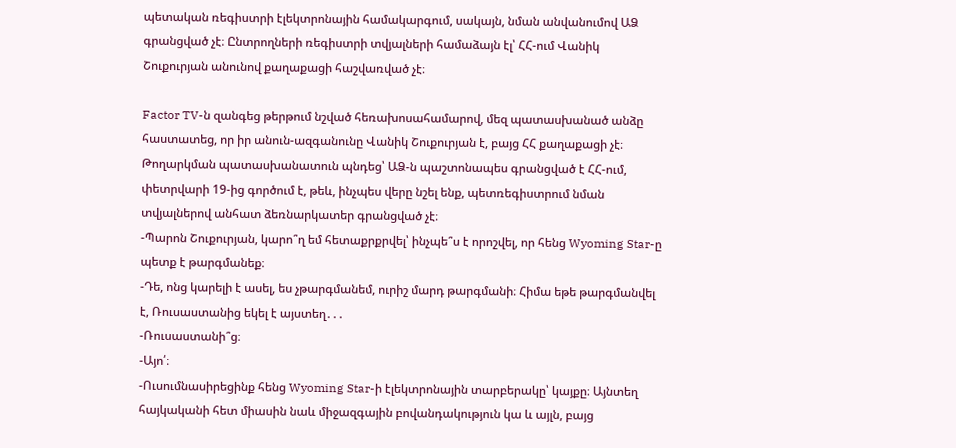պետական ռեգիստրի էլեկտրոնային համակարգում, սակայն, նման անվանումով ԱՁ գրանցված չէ։ Ընտրողների ռեգիստրի տվյալների համաձայն էլ՝ ՀՀ-ում Վանիկ Շուքուրյան անունով քաղաքացի հաշվառված չէ։

Factor TV-ն զանգեց թերթում նշված հեռախոսահամարով, մեզ պատասխանած անձը հաստատեց, որ իր անուն-ազգանունը Վանիկ Շուքուրյան է, բայց ՀՀ քաղաքացի չէ։ Թողարկման պատասխանատուն պնդեց՝ ԱՁ-ն պաշտոնապես գրանցված է ՀՀ-ում, փետրվարի 19-ից գործում է, թեև, ինչպես վերը նշել ենք, պետռեգիստրում նման տվյալներով անհատ ձեռնարկատեր գրանցված չէ։
-Պարոն Շուքուրյան, կարո՞ղ եմ հետաքրքրվել՝ ինչպե՞ս է որոշվել, որ հենց Wyoming Star-ը պետք է թարգմանեք։
-Դե, ոնց կարելի է ասել, ես չթարգմանեմ, ուրիշ մարդ թարգմանի։ Հիմա եթե թարգմանվել է, Ռուսաստանից եկել է այստեղ․․․
-Ռուսաստանի՞ց։
-Այո՛։
-Ուսումնասիրեցինք հենց Wyoming Star-ի էլեկտրոնային տարբերակը՝ կայքը։ Այնտեղ հայկականի հետ միասին նաև միջազգային բովանդակություն կա և այլն, բայց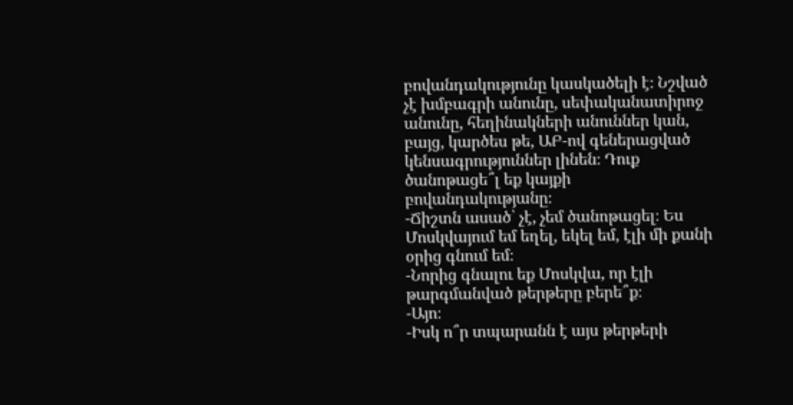բովանդակությունը կասկածելի է։ Նշված չէ խմբագրի անունը, սեփականատիրոջ անունը, հեղինակների անուններ կան, բայց, կարծես թե, ԱԲ-ով գեներացված կենսագրություններ լինեն։ Դուք ծանոթացե՞լ եք կայքի բովանդակությանը։
-Ճիշտն ասած՝ չէ, չեմ ծանոթացել։ Ես Մոսկվայում եմ եղել, եկել եմ, էլի մի քանի օրից գնում եմ։
-Նորից գնալու եք Մոսկվա, որ էլի թարգմանված թերթերը բերե՞ք։
-Այո։
-Իսկ ո՞ր տպարանն է այս թերթերի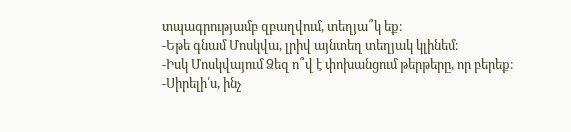տպագրությամբ զբաղվում, տեղյա՞կ եք։
-Եթե գնամ Մոսկվա, լրիվ այնտեղ տեղյակ կլինեմ։
-Իսկ Մոսկվայում Ձեզ ո՞վ է փոխանցում թերթերը, որ բերեք։
-Սիրելի՛ս, ինչ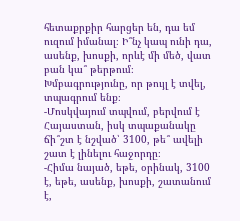հետաքրքիր հարցեր են, դա եմ ուզում իմանալ։ Ի՞նչ կապ ունի դա, ասենք, խոսքի, որևէ մի մեծ, վատ բան կա՞ թերթում։ Խմբագրությունը, որ թույլ է տվել, տպագրում ենք։
-Մոսկվայում տպվում, բերվում է Հայաստան, իսկ տպաքանակը ճի՞շտ է նշված՝ 3100, թե՞ ավելի շատ է լինելու հաջորդը։
-Հիմա նայած, եթե, օրինակ, 3100 է, եթե, ասենք, խոսքի, շատանում է,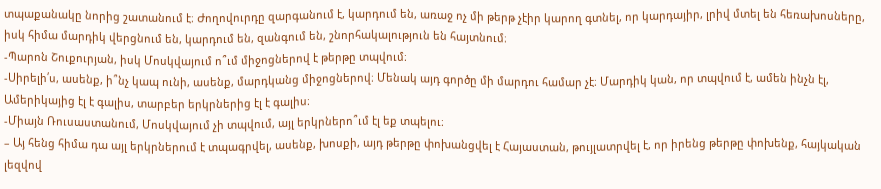տպաքանակը նորից շատանում է։ Ժողովուրդը զարգանում է, կարդում են, առաջ ոչ մի թերթ չէիր կարող գտնել, որ կարդայիր, լրիվ մտել են հեռախոսները, իսկ հիմա մարդիկ վերցնում են, կարդում են, զանգում են, շնորհակալություն են հայտնում։
-Պարոն Շուքուրյան, իսկ Մոսկվայում ո՞ւմ միջոցներով է թերթը տպվում։
-Սիրելի՛ս, ասենք, ի՞նչ կապ ունի, ասենք, մարդկանց միջոցներով։ Մենակ այդ գործը մի մարդու համար չէ։ Մարդիկ կան, որ տպվում է, ամեն ինչն էլ, Ամերիկայից էլ է գալիս, տարբեր երկրներից էլ է գալիս։
-Միայն Ռուսաստանում, Մոսկվայում չի տպվում, այլ երկրներո՞ւմ էլ եք տպելու։
– Այ հենց հիմա դա այլ երկրներում է տպագրվել, ասենք, խոսքի, այդ թերթը փոխանցվել է Հայաստան, թույլատրվել է, որ իրենց թերթը փոխենք, հայկական լեզվով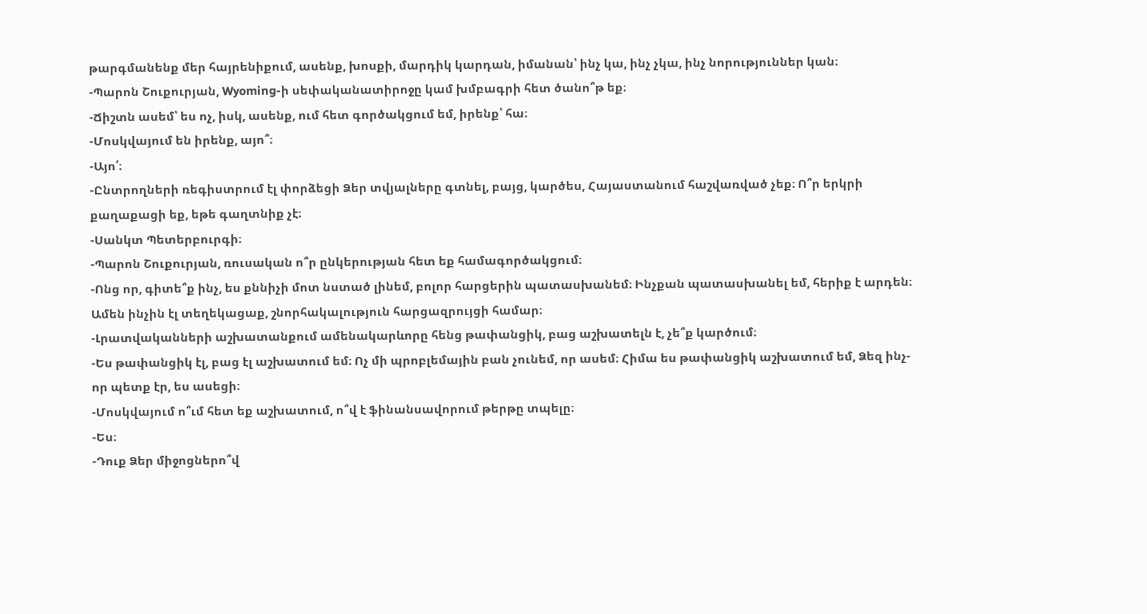թարգմանենք մեր հայրենիքում, ասենք, խոսքի, մարդիկ կարդան, իմանան՝ ինչ կա, ինչ չկա, ինչ նորություններ կան։
-Պարոն Շուքուրյան, Wyoming-ի սեփականատիրոջը կամ խմբագրի հետ ծանո՞թ եք։
-Ճիշտն ասեմ՝ ես ոչ, իսկ, ասենք, ում հետ գործակցում եմ, իրենք՝ հա։
-Մոսկվայում են իրենք, այո՞։
-Այո՛։
-Ընտրողների ռեգիստրում էլ փորձեցի Ձեր տվյալները գտնել, բայց, կարծես, Հայաստանում հաշվառված չեք։ Ո՞ր երկրի քաղաքացի եք, եթե գաղտնիք չէ։
-Սանկտ Պետերբուրգի։
-Պարոն Շուքուրյան, ռուսական ո՞ր ընկերության հետ եք համագործակցում։
-Ոնց որ, գիտե՞ք ինչ, ես քննիչի մոտ նստած լինեմ, բոլոր հարցերին պատասխանեմ։ Ինչքան պատասխանել եմ, հերիք է արդեն։ Ամեն ինչին էլ տեղեկացաք, շնորհակալություն հարցազրույցի համար։
-Լրատվականների աշխատանքում ամենակարևորը հենց թափանցիկ, բաց աշխատելն է, չե՞ք կարծում։
-Ես թափանցիկ էլ, բաց էլ աշխատում եմ։ Ոչ մի պրոբլեմային բան չունեմ, որ ասեմ։ Հիմա ես թափանցիկ աշխատում եմ, Ձեզ ինչ-որ պետք էր, ես ասեցի։
-Մոսկվայում ո՞ւմ հետ եք աշխատում, ո՞վ է ֆինանսավորում թերթը տպելը։
-Ես։
-Դուք Ձեր միջոցներո՞վ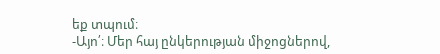եք տպում։
-Այո՛։ Մեր հայ ընկերության միջոցներով,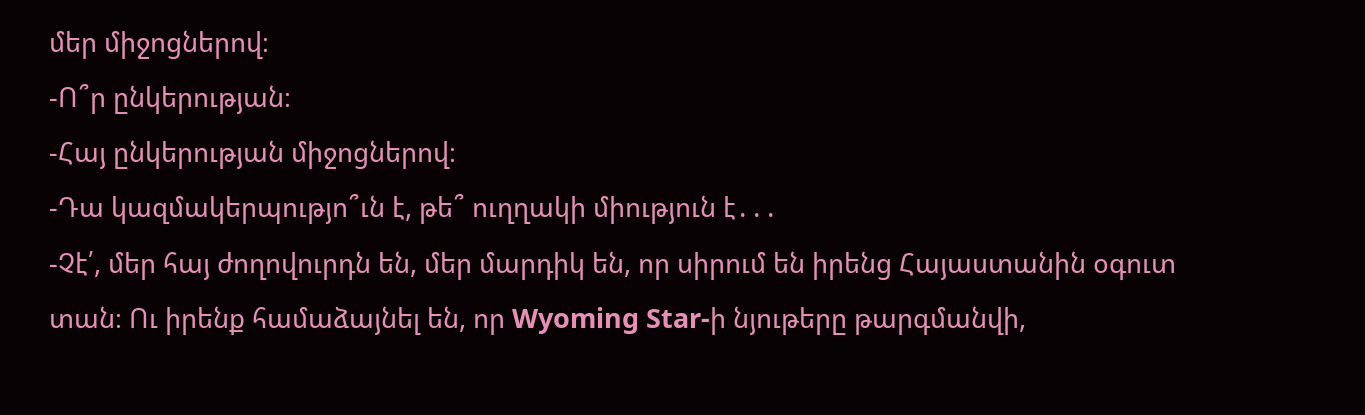մեր միջոցներով։
-Ո՞ր ընկերության։
-Հայ ընկերության միջոցներով։
-Դա կազմակերպությո՞ւն է, թե՞ ուղղակի միություն է․․․
-Չէ՛, մեր հայ ժողովուրդն են, մեր մարդիկ են, որ սիրում են իրենց Հայաստանին օգուտ տան։ Ու իրենք համաձայնել են, որ Wyoming Star-ի նյութերը թարգմանվի,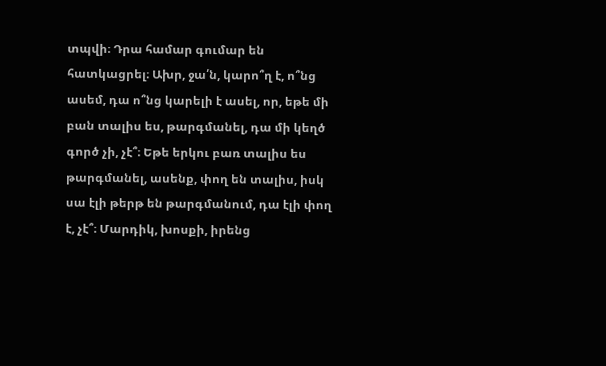տպվի։ Դրա համար գումար են հատկացրել։ Ախր, ջա՛ն, կարո՞ղ է, ո՞նց ասեմ, դա ո՞նց կարելի է ասել, որ, եթե մի բան տալիս ես, թարգմանել, դա մի կեղծ գործ չի, չէ՞։ Եթե երկու բառ տալիս ես թարգմանել, ասենք, փող են տալիս, իսկ սա էլի թերթ են թարգմանում, դա էլի փող է, չէ՞։ Մարդիկ, խոսքի, իրենց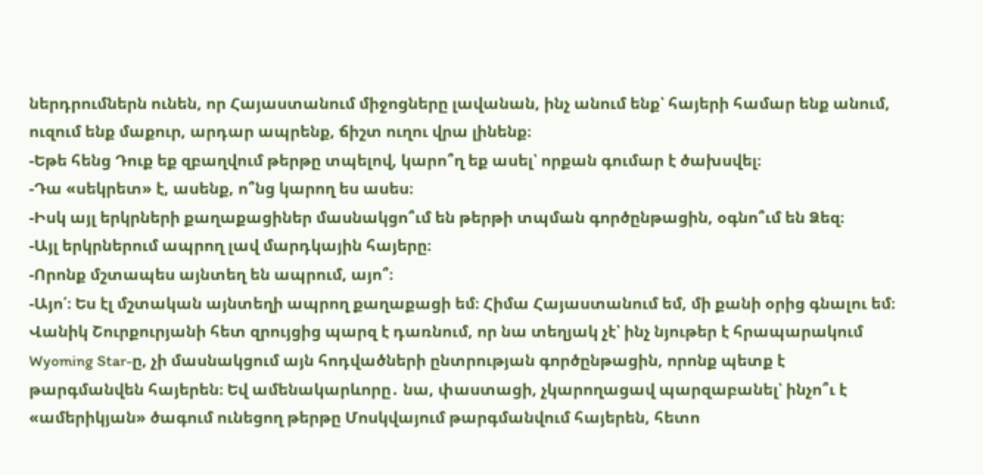ներդրումներն ունեն, որ Հայաստանում միջոցները լավանան, ինչ անում ենք՝ հայերի համար ենք անում, ուզում ենք մաքուր, արդար ապրենք, ճիշտ ուղու վրա լինենք։
-Եթե հենց Դուք եք զբաղվում թերթը տպելով, կարո՞ղ եք ասել՝ որքան գումար է ծախսվել։
-Դա «սեկրետ» է, ասենք, ո՞նց կարող ես ասես։
-Իսկ այլ երկրների քաղաքացիներ մասնակցո՞ւմ են թերթի տպման գործընթացին, օգնո՞ւմ են Ձեզ։
-Այլ երկրներում ապրող լավ մարդկային հայերը։
-Որոնք մշտապես այնտեղ են ապրում, այո՞։
-Այո՛։ Ես էլ մշտական այնտեղի ապրող քաղաքացի եմ։ Հիմա Հայաստանում եմ, մի քանի օրից գնալու եմ։
Վանիկ Շուրքուրյանի հետ զրույցից պարզ է դառնում, որ նա տեղյակ չէ՝ ինչ նյութեր է հրապարակում Wyoming Star-ը, չի մասնակցում այն հոդվածների ընտրության գործընթացին, որոնք պետք է թարգմանվեն հայերեն։ Եվ ամենակարևորը․ նա, փաստացի, չկարողացավ պարզաբանել՝ ինչո՞ւ է «ամերիկյան» ծագում ունեցող թերթը Մոսկվայում թարգմանվում հայերեն, հետո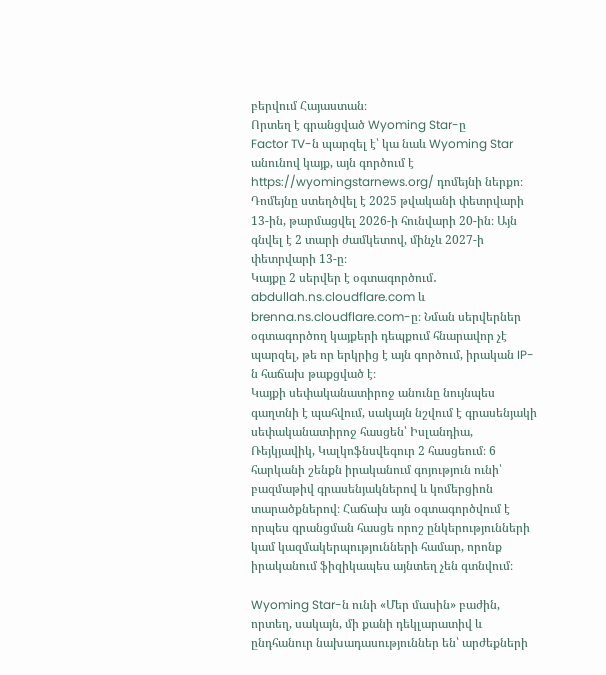բերվում Հայաստան։
Որտեղ է գրանցված Wyoming Star-ը
Factor TV-ն պարզել է՝ կա նաև Wyoming Star անունով կայք, այն գործում է https://wyomingstarnews.org/ դոմեյնի ներքո։ Դոմեյնը ստեղծվել է 2025 թվականի փետրվարի 13-ին, թարմացվել 2026-ի հունվարի 20-ին։ Այն գնվել է 2 տարի ժամկետով, մինչև 2027-ի փետրվարի 13-ը։
Կայքը 2 սերվեր է օգտագործում․ abdullah.ns.cloudflare.com և brenna.ns.cloudflare.com-ը։ Նման սերվերներ օգտագործող կայքերի դեպքում հնարավոր չէ պարզել, թե որ երկրից է այն գործում, իրական IP-ն հաճախ թաքցված է։
Կայքի սեփականատիրոջ անունը նույնպես գաղտնի է պահվում, սակայն նշվում է գրասենյակի սեփականատիրոջ հասցեն՝ Իսլանդիա, Ռեյկյավիկ, Կալկոֆնսվեգուր 2 հասցեում։ 6 հարկանի շենքն իրականում գոյություն ունի՝ բազմաթիվ գրասենյակներով և կոմերցիոն տարածքներով։ Հաճախ այն օգտագործվում է որպես գրանցման հասցե որոշ ընկերությունների կամ կազմակերպությունների համար, որոնք իրականում ֆիզիկապես այնտեղ չեն գտնվում։

Wyoming Star-ն ունի «Մեր մասին» բաժին, որտեղ, սակայն, մի քանի դեկլարատիվ և ընդհանուր նախադասություններ են՝ արժեքների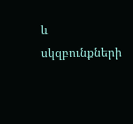և սկզբունքների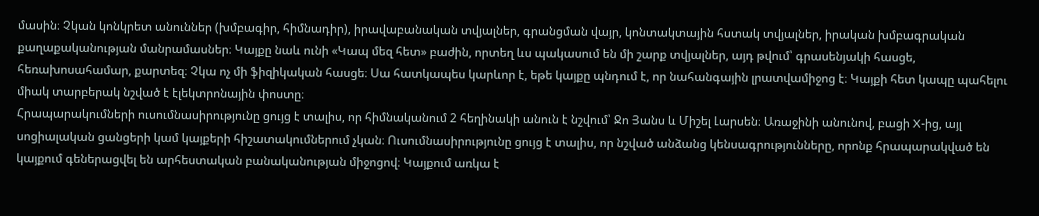մասին։ Չկան կոնկրետ անուններ (խմբագիր, հիմնադիր), իրավաբանական տվյալներ, գրանցման վայր, կոնտակտային հստակ տվյալներ, իրական խմբագրական քաղաքականության մանրամասներ։ Կայքը նաև ունի «Կապ մեզ հետ» բաժին, որտեղ ևս պակասում են մի շարք տվյալներ, այդ թվում՝ գրասենյակի հասցե, հեռախոսահամար, քարտեզ։ Չկա ոչ մի ֆիզիկական հասցե։ Սա հատկապես կարևոր է, եթե կայքը պնդում է, որ նահանգային լրատվամիջոց է։ Կայքի հետ կապը պահելու միակ տարբերակ նշված է էլեկտրոնային փոստը։
Հրապարակումների ուսումնասիրությունը ցույց է տալիս, որ հիմնականում 2 հեղինակի անուն է նշվում՝ Ջո Յանս և Միշել Լարսեն։ Առաջինի անունով, բացի X-ից, այլ սոցիալական ցանցերի կամ կայքերի հիշատակումներում չկան։ Ուսումնասիրությունը ցույց է տալիս, որ նշված անձանց կենսագրությունները, որոնք հրապարակված են կայքում գեներացվել են արհեստական բանականության միջոցով։ Կայքում առկա է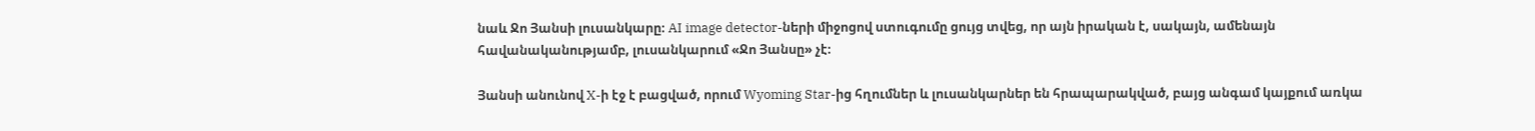նաև Ջո Յանսի լուսանկարը։ AI image detector-ների միջոցով ստուգումը ցույց տվեց, որ այն իրական է, սակայն, ամենայն հավանականությամբ, լուսանկարում «Ջո Յանսը» չէ։

Յանսի անունով X-ի էջ է բացված, որում Wyoming Star-ից հղումներ և լուսանկարներ են հրապարակված, բայց անգամ կայքում առկա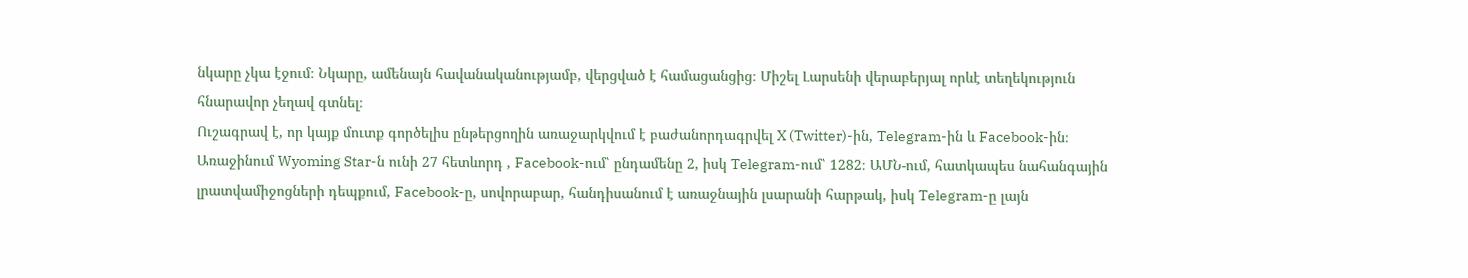նկարը չկա էջում։ Նկարը, ամենայն հավանականությամբ, վերցված է համացանցից։ Միշել Լարսենի վերաբերյալ որևէ տեղեկություն հնարավոր չեղավ գտնել։
Ուշագրավ է, որ կայք մուտք գործելիս ընթերցողին առաջարկվում է բաժանորդագրվել X (Twitter)-ին, Telegram-ին և Facebook-ին։ Առաջինում Wyoming Star-ն ունի 27 հետևորդ , Facebook-ում՝ ընդամենը 2, իսկ Telegram-ում՝ 1282։ ԱՄՆ-ում, հատկապես նահանգային լրատվամիջոցների դեպքում, Facebook-ը, սովորաբար, հանդիսանում է առաջնային լսարանի հարթակ, իսկ Telegram-ը լայն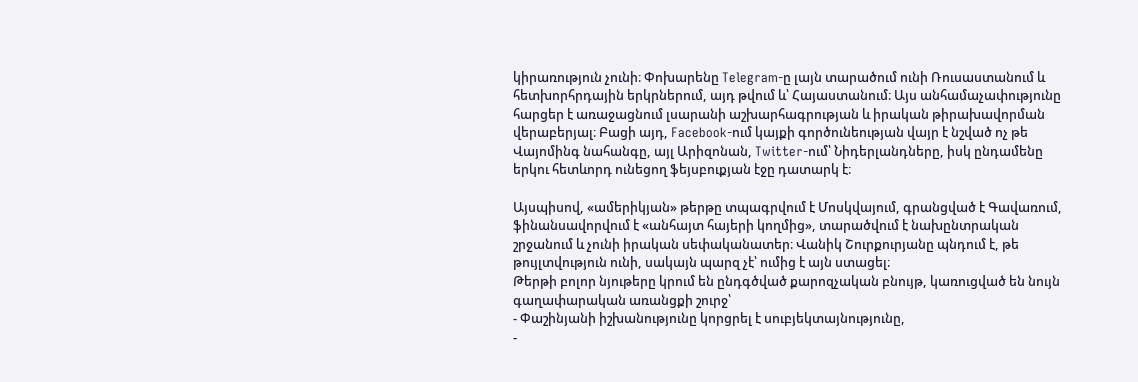կիրառություն չունի։ Փոխարենը Telegram-ը լայն տարածում ունի Ռուսաստանում և հետխորհրդային երկրներում, այդ թվում և՝ Հայաստանում։ Այս անհամաչափությունը հարցեր է առաջացնում լսարանի աշխարհագրության և իրական թիրախավորման վերաբերյալ։ Բացի այդ, Facebook-ում կայքի գործունեության վայր է նշված ոչ թե Վայոմինգ նահանգը, այլ Արիզոնան, Twitter-ում՝ Նիդերլանդները, իսկ ընդամենը երկու հետևորդ ունեցող ֆեյսբուքյան էջը դատարկ է։

Այսպիսով, «ամերիկյան» թերթը տպագրվում է Մոսկվայում, գրանցված է Գավառում, ֆինանսավորվում է «անհայտ հայերի կողմից», տարածվում է նախընտրական շրջանում և չունի իրական սեփականատեր։ Վանիկ Շուրքուրյանը պնդում է, թե թույլտվություն ունի, սակայն պարզ չէ՝ ումից է այն ստացել։
Թերթի բոլոր նյութերը կրում են ընդգծված քարոզչական բնույթ, կառուցված են նույն գաղափարական առանցքի շուրջ՝
- Փաշինյանի իշխանությունը կորցրել է սուբյեկտայնությունը,
-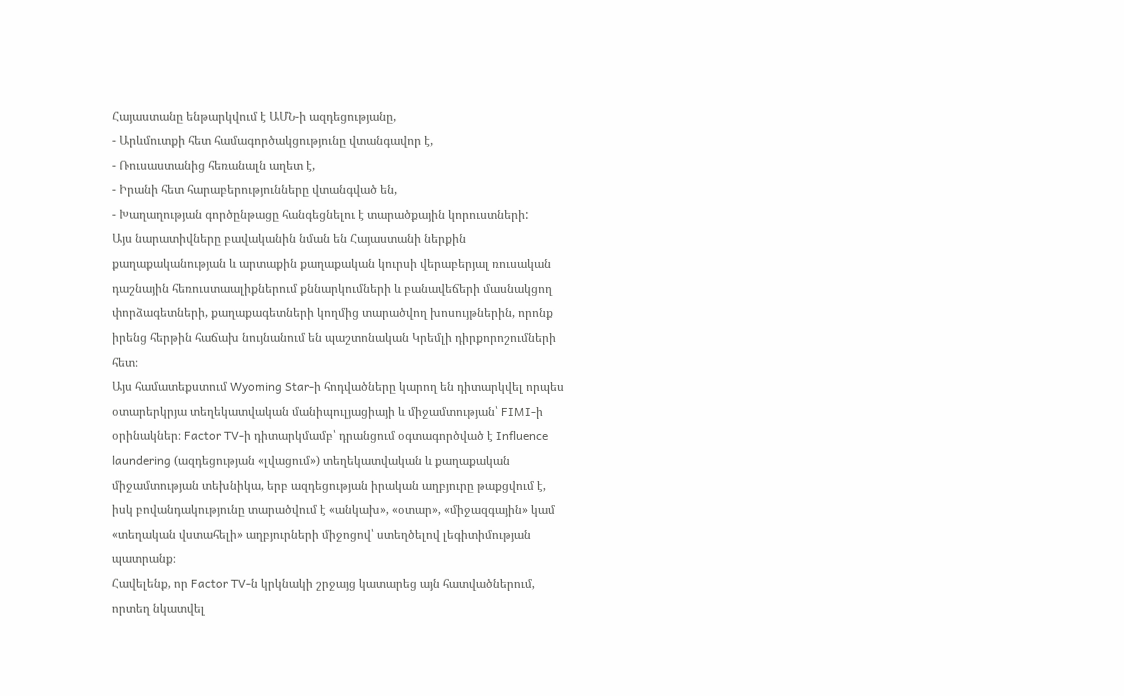Հայաստանը ենթարկվում է ԱՄՆ-ի ազդեցությանը,
- Արևմուտքի հետ համագործակցությունը վտանգավոր է,
- Ռուսաստանից հեռանալն աղետ է,
- Իրանի հետ հարաբերությունները վտանգված են,
- Խաղաղության գործընթացը հանգեցնելու է տարածքային կորուստների:
Այս նարատիվները բավականին նման են Հայաստանի ներքին քաղաքականության և արտաքին քաղաքական կուրսի վերաբերյալ ռուսական դաշնային հեռուստաալիքներում քննարկումների և բանավեճերի մասնակցող փորձագետների, քաղաքագետների կողմից տարածվող խոսույթներին, որոնք իրենց հերթին հաճախ նույնանում են պաշտոնական Կրեմլի դիրքորոշումների հետ։
Այս համատեքստում Wyoming Star-ի հոդվածները կարող են դիտարկվել որպես օտարերկրյա տեղեկատվական մանիպուլյացիայի և միջամտության՝ FIMI-ի օրինակներ։ Factor TV-ի դիտարկմամբ՝ դրանցում օգտագործված է Influence laundering (ազդեցության «լվացում») տեղեկատվական և քաղաքական միջամտության տեխնիկա, երբ ազդեցության իրական աղբյուրը թաքցվում է, իսկ բովանդակությունը տարածվում է «անկախ», «օտար», «միջազգային» կամ «տեղական վստահելի» աղբյուրների միջոցով՝ ստեղծելով լեգիտիմության պատրանք։
Հավելենք, որ Factor TV-ն կրկնակի շրջայց կատարեց այն հատվածներում, որտեղ նկատվել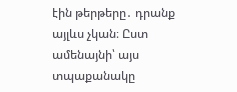էին թերթերը․ դրանք այլևս չկան։ Ըստ ամենայնի՝ այս տպաքանակը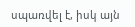սպառվել է, իսկ այն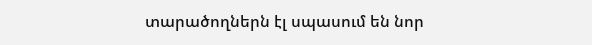տարածողներն էլ սպասում են նոր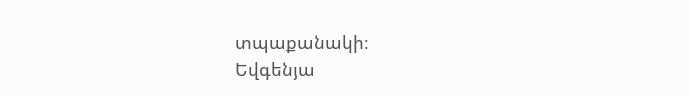տպաքանակի։
Եվգենյա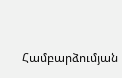Համբարձումյան